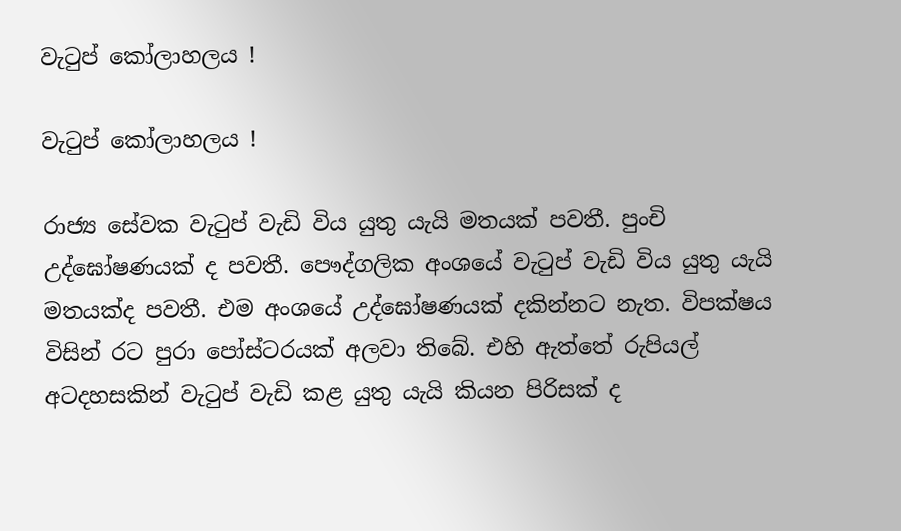වැටුප් කෝලාහලය !

වැටුප් කෝලාහලය !

රාජ්‍ය සේවක වැටුප් වැඩි විය යුතු යැයි මතයක් පවතී. පුංචි උද්ඝෝෂණයක් ද පවතී. පෞද්ගලික අංශයේ වැටුප් වැඩි විය යුතු යැයි මතයක්ද පවතී. එම අංශයේ උද්ඝෝෂණයක් දකින්නට නැත. විපක්ෂය විසින් රට පුරා පෝස්ටරයක් අලවා තිබේ. එහි ඇත්තේ රුපියල් අටදහසකින් වැටුප් වැඩි කළ යුතු යැයි කියන පිරිසක් ද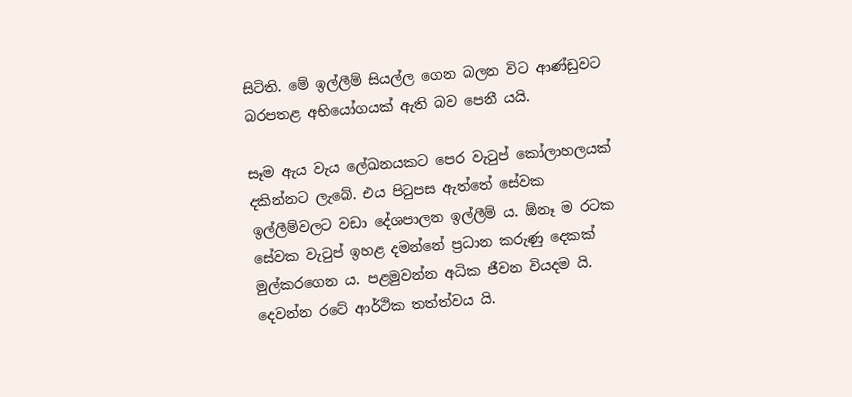සිටිති. මේ ඉල්ලීම් සියල්ල ගෙන බලන විට ආණ්ඩුවට බරපතළ අභියෝගයක් ඇති බව පෙනී යයි.

සෑම ඇය වැය ලේඛනයකට පෙර වැටුප් කෝලාහලයක් දකින්නට ලැබේ. එය පිටුපස ඇත්තේ සේවක ඉල්ලීම්වලට වඩා දේශපාලන ඉල්ලීම් ය. ඕනෑ ම රටක සේවක වැටුප් ඉහළ දමන්නේ ප්‍රධාන කරුණු දෙකක් මුල්කරගෙන ය. පළමුවන්න අධික ජීවන වියදම යි. දෙවන්න රටේ ආර්ථික තත්ත්වය යි.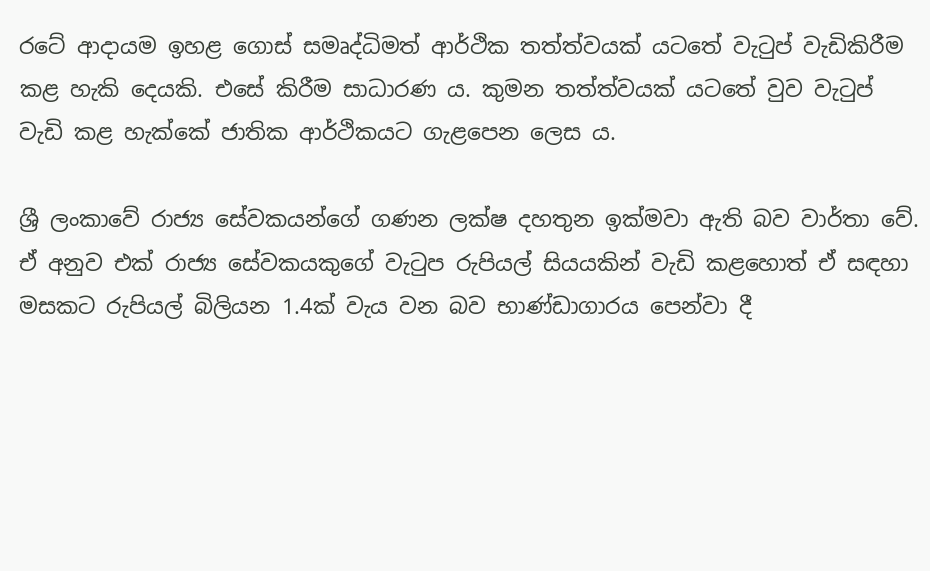රටේ ආදායම ඉහළ ගොස් සමෘද්ධිමත් ආර්ථික තත්ත්වයක් යටතේ වැටුප් වැඩිකිරීම කළ හැකි දෙයකි. එසේ කිරීම සාධාරණ ය. කුමන තත්ත්වයක් යටතේ වුව වැටුප් වැඩි කළ හැක්කේ ජාතික ආර්ථිකයට ගැළපෙන ලෙස ය.

ශ්‍රී ලංකාවේ රාජ්‍ය සේවකයන්ගේ ගණන ලක්ෂ දහතුන ඉක්මවා ඇති බව වාර්තා වේ. ඒ අනුව එක් රාජ්‍ය සේවකයකුගේ වැටුප රුපියල් සියයකින් වැඩි කළහොත් ඒ සඳහා මසකට රුපියල් බිලියන 1.4ක් වැය වන බව භාණ්ඩාගාරය පෙන්වා දී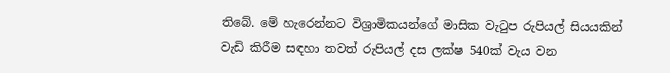තිබේ. මේ හැරෙන්නට විශ්‍රාමිකයන්ගේ මාසික වැටුප රුපියල් සියයකින් වැඩි කිරීම සඳහා තවත් රුපියල් දස ලක්ෂ 540ක් වැය වන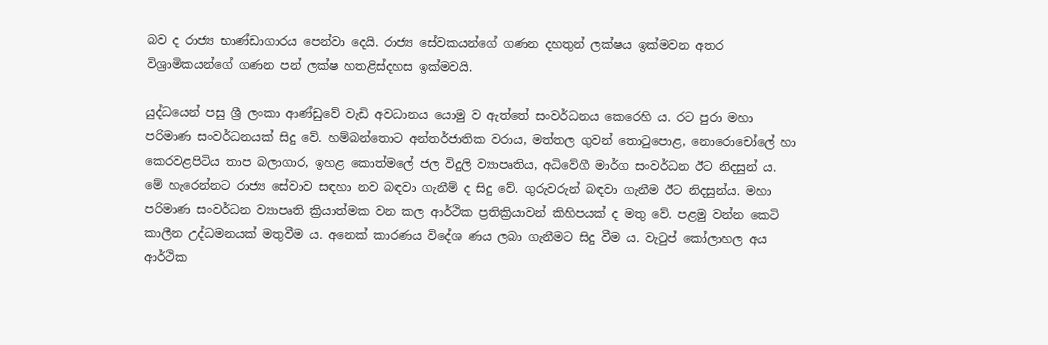බව ද රාජ්‍ය භාණ්ඩාගාරය පෙන්වා දෙයි. රාජ්‍ය සේවකයන්ගේ ගණන දහතුන් ලක්ෂය ඉක්මවන අතර විශ්‍රාමිකයන්ගේ ගණන පන් ලක්ෂ හතළිස්දහස ඉක්මවයි.

යුද්ධයෙන් පසු ශ්‍රී ලංකා ආණ්ඩුවේ වැඩි අවධානය යොමු ව ඇත්තේ සංවර්ධනය කෙරෙහි ය. රට පුරා මහා පරිමාණ සංවර්ධනයක් සිදු වේ. හම්බන්තොට අන්තර්ජාතික වරාය, මත්තල ගුවන් තොටුපොළ, නොරොචෝලේ හා කෙරවළපිටිය තාප බලාගාර, ඉහළ කොත්මලේ ජල විදුලි ව්‍යාපෘතිය, අධිවේගී මාර්ග සංවර්ධන ඊට නිදසුන් ය. මේ හැරෙන්නට රාජ්‍ය සේවාව සඳහා නව බඳවා ගැනීම් ද සිදු වේ. ගුරුවරුන් බඳවා ගැනීම ඊට නිදසුන්ය. මහා පරිමාණ සංවර්ධන ව්‍යාපෘති ක්‍රියාත්මක වන කල ආර්ථික ප්‍රතික්‍රියාවන් කිහිපයක් ද මතු වේ. පළමු වන්න කෙටි කාලීන උද්ධමනයක් මතුවීම ය. අනෙක් කාරණය විදේශ ණය ලබා ගැනීමට සිදු වීම ය. වැටුප් කෝලාහල අය ආර්ථික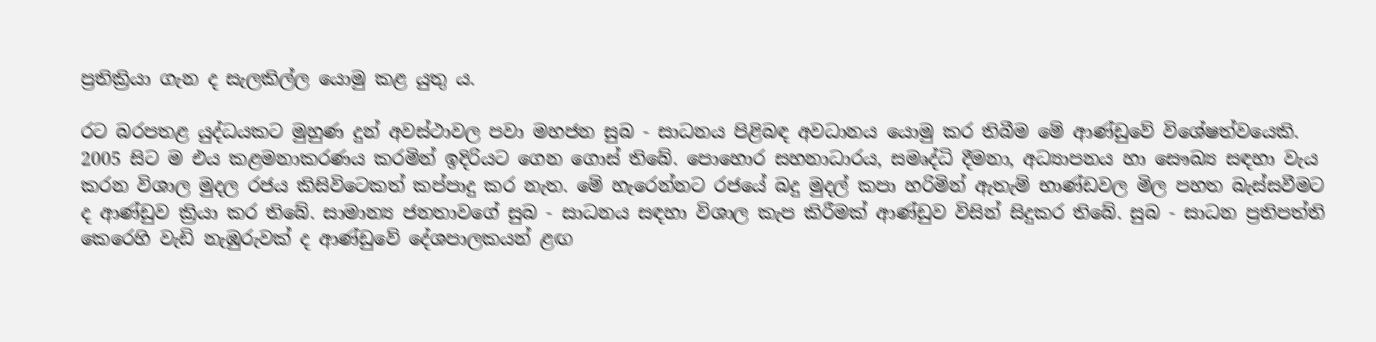ප්‍රතික්‍රියා ගැන ද සැලකිල්ල යොමු කළ යුතු ය.

රට බරපතළ යුද්ධයකට මුහුණ දුන් අවස්ථාවල පවා මහජන සුබ - සාධනය පිළිබඳ අවධානය යොමු කර තිබීම මේ ආණ්ඩුවේ විශේෂත්වයෙකි. 2005 සිට ම එය කළමනාකරණය කරමින් ඉදිරියට ගෙන ගොස් තිබේ. පොහොර සහනාධාරය, සමෘද්ධි දීමනා, අධ්‍යාපනය හා සෞඛ්‍ය සඳහා වැය කරන විශාල මුදල රජය කිසිවිටෙකත් කප්පාදු කර නැත. මේ හැරෙන්නට රජයේ බදු මුදල් කපා හරිමින් ඇතැම් භාණ්ඩවල මිල පහත බැස්සවීමට ද ආණ්ඩුව ක්‍රියා කර තිබේ. සාමාන්‍ය ජනතාවගේ සුබ - සාධනය සඳහා විශාල කැප කිරීමක් ආණ්ඩුව විසින් සිදුකර තිබේ. සුබ - සාධන ප්‍රතිපත්ති කෙරෙහි වැඩි නැඹුරුවක් ද ආණ්ඩුවේ දේශපාලකයන් ළඟ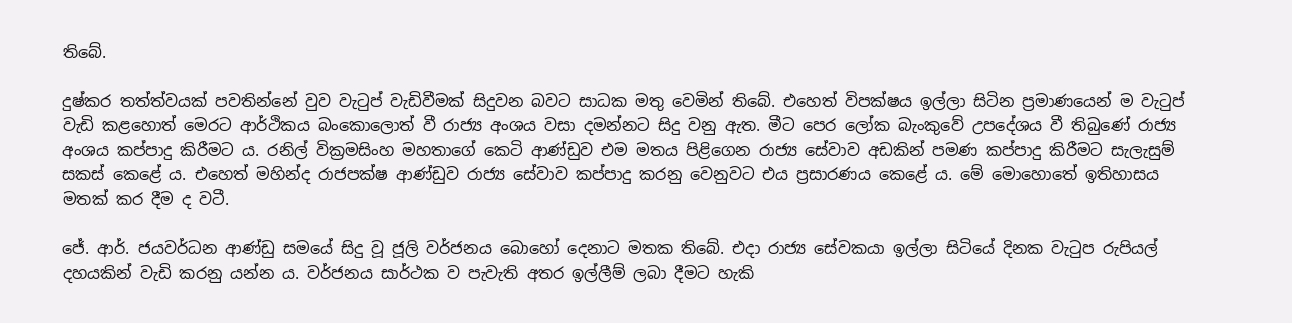තිබේ.

දුෂ්කර තත්ත්වයක් පවතින්නේ වුව වැටුප් වැඩිවීමක් සිදුවන බවට සාධක මතු වෙමින් තිබේ. එහෙත් විපක්ෂය ඉල්ලා සිටින ප්‍රමාණයෙන් ම වැටුප් වැඩි කළහොත් මෙරට ආර්ථිකය බංකොලොත් වී රාජ්‍ය අංශය වසා දමන්නට සිදු වනු ඇත. මීට පෙර ලෝක බැංකුවේ උපදේශය වී තිබුණේ රාජ්‍ය අංශය කප්පාදු කිරීමට ය. රනිල් වික්‍රමසිංහ මහතාගේ කෙටි ආණ්ඩුව එම මතය පිළිගෙන රාජ්‍ය සේවාව අඩකින් පමණ කප්පාදු කිරීමට සැලැසුම් සකස් කෙළේ ය. එහෙත් මහින්ද රාජපක්ෂ ආණ්ඩුව රාජ්‍ය සේවාව කප්පාදු කරනු වෙනුවට එය ප්‍රසාරණය කෙළේ ය. මේ මොහොතේ ඉතිහාසය මතක් කර දීම ද වටී.

ජේ. ආර්. ජයවර්ධන ආණ්ඩු සමයේ සිදු වූ ජූලි වර්ජනය බොහෝ දෙනාට මතක තිබේ. එදා රාජ්‍ය සේවකයා ඉල්ලා සිටියේ දිනක වැටුප රුපියල් දහයකින් වැඩි කරනු යන්න ය. වර්ජනය සාර්ථක ව පැවැති අතර ඉල්ලීම් ලබා දීමට හැකි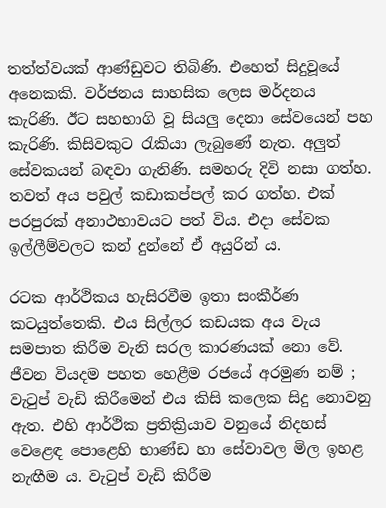තත්ත්වයක් ආණ්ඩුවට තිබිණි. එහෙත් සිදුවූයේ අනෙකකි. වර්ජනය සාහසික ලෙස මර්දනය කැරිණි. ඊට සහභාගි වූ සියලු දෙනා සේවයෙන් පහ කැරිණි. කිසිවකුට රැකියා ලැබුණේ නැත. අලුත් සේවකයන් බඳවා ගැනිණි. සමහරු දිවි නසා ගත්හ. තවත් අය පවුල් කඩාකප්පල් කර ගත්හ. එක් පරපුරක් අනාථභාවයට පත් විය. එදා සේවක ඉල්ලීම්වලට කන් දුන්නේ ඒ අයුරින් ය.

රටක ආර්ථිකය හැසිරවීම ඉතා සංකීර්ණ කටයුත්තෙකි. එය සිල්ලර කඩයක අය වැය සමපාත කිරීම වැනි සරල කාරණයක් නො වේ. ජීවන වියදම පහත හෙළීම රජයේ අරමුණ නම් ; වැටුප් වැඩි කිරීමෙන් එය කිසි කලෙක සිදු නොවනු ඇත. එහි ආර්ථික ප්‍රතික්‍රියාව වනුයේ නිදහස් වෙළෙඳ පොළෙහි භාණ්ඩ හා සේවාවල මිල ඉහළ නැඟීම ය. වැටුප් වැඩි කිරීම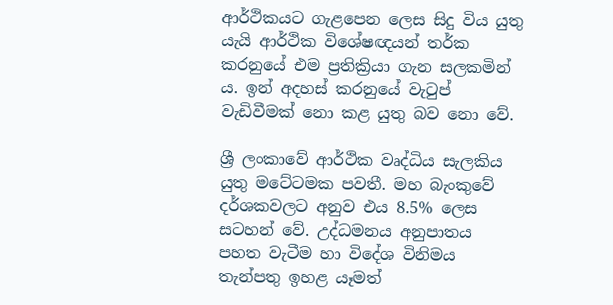ආර්ථිකයට ගැළපෙන ලෙස සිදු විය යුතු යැයි ආර්ථික විශේෂඥයන් තර්ක කරනුයේ එම ප්‍රතික්‍රියා ගැන සලකමින් ය. ඉන් අදහස් කරනුයේ වැටුප් වැඩිවීමක් නො කළ යුතු බව නො වේ.

ශ්‍රී ලංකාවේ ආර්ථික වෘද්ධිය සැලකිය යුතු මටේටමක පවතී. මහ බැංකුවේ දර්ශකවලට අනුව එය 8.5% ලෙස සටහන් වේ. උද්ධමනය අනුපාතය පහත වැටීම හා විදේශ විනිමය තැන්පතු ඉහළ යෑමත්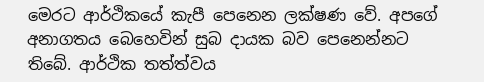මෙරට ආර්ථිකයේ කැපී පෙනෙන ලක්ෂණ වේ. අපගේ අනාගතය බෙහෙවින් සුබ දායක බව පෙනෙන්නට තිබේ. ආර්ථික තත්ත්වය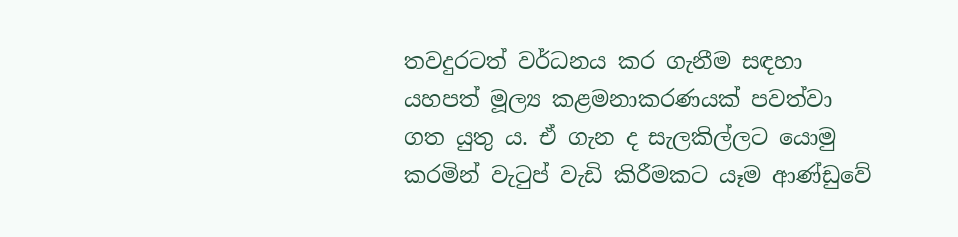තවදුරටත් වර්ධනය කර ගැනීම සඳහා යහපත් මූල්‍ය කළමනාකරණයක් පවත්වා ගත යුතු ය. ඒ ගැන ද සැලකිල්ලට යොමු කරමින් වැටුප් වැඩි කිරීමකට යෑම ආණ්ඩුවේ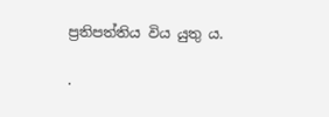ප්‍රතිපත්තිය විය යුතු ය.

.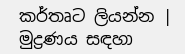කර්තෘට ලියන්න | මුද්‍රණය සඳහා